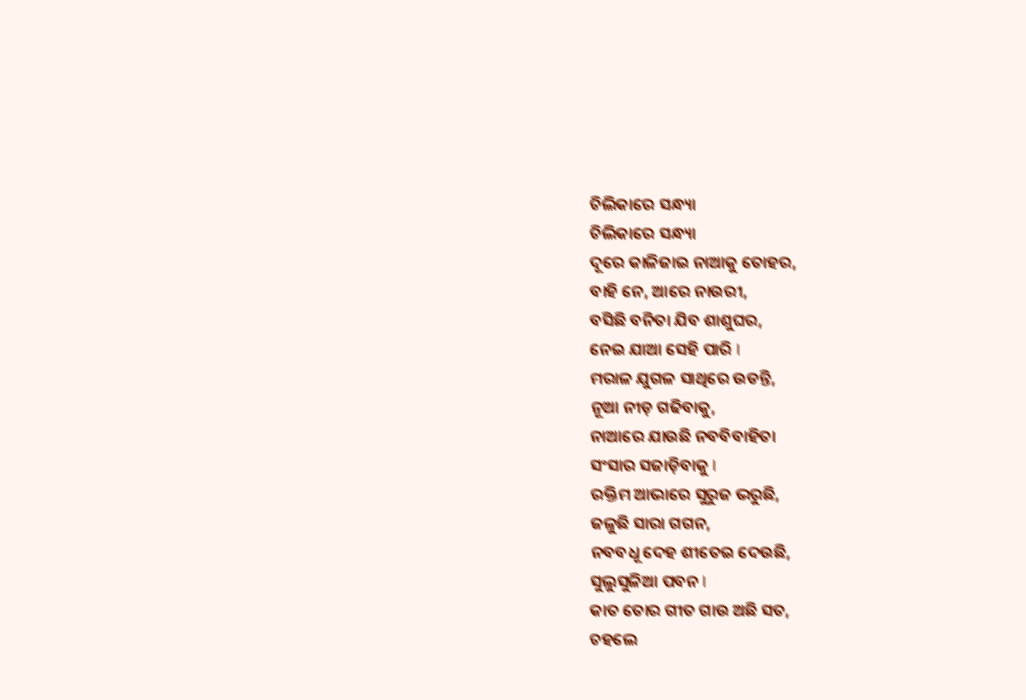ଚିଲିକାରେ ସନ୍ଧ୍ୟା
ଚିଲିକାରେ ସନ୍ଧ୍ୟା
ଦୂରେ କାଳିଜାଇ ନାଆକୁ ତୋହର,
ବାହି ନେ, ଆରେ ନାଉରୀ,
ବସିଛି ବନିତା ଯିବ ଶାଶୁଘର,
ନେଇ ଯାଆ ସେହି ପାରି I
ମରାଳ ଯୁଗଳ ସାଥିରେ ଉଡନ୍ତି,
ନୂଆ ନୀଡ଼ ଗଢିବାକୁ,
ନାଆରେ ଯାଉଛି ନବବିବାହିତା
ସଂସାର ସଜାଡ଼ିବାକୁ I
ରକ୍ତିମ ଆଭାରେ ସୁରୁଜ ଭରୁଛି,
ଜଳୁଛି ସାରା ଗଗନ,
ନବବଧୂ ଦେହ ଶୀତେଇ ଦେଉଛି,
ସୁଲୁସୁଳିଆ ପବନ I
କାତ ତୋର ଗୀତ ଗାଉ ଅଛି ସତ,
ଚହଲେ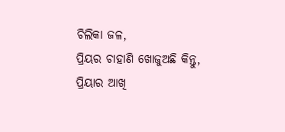ଚିଲିକା ଜଳ,
ପ୍ରିୟର ଚାହାଣି ଖୋଜୁଅଛି କିନ୍ତୁ,
ପ୍ରିୟାର ଆଖି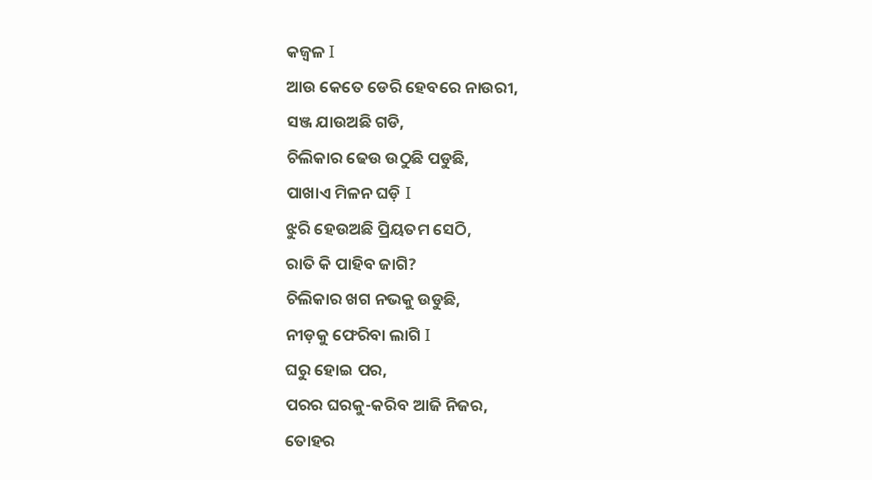କଜ୍ଵଳ I
ଆଉ କେତେ ଡେରି ହେବରେ ନାଉରୀ,
ସଞ୍ଜ ଯାଉଅଛି ଗଡି,
ଚିଲିକାର ଢେଉ ଉଠୁଛି ପଡୁଛି,
ପାଖାଏ ମିଳନ ଘଡ଼ି I
ଝୁରି ହେଉଅଛି ପ୍ରିୟତମ ସେଠି,
ରାତି କି ପାହିବ ଜାଗି?
ଚିଲିକାର ଖଗ ନଭକୁ ଉଡୁଛି,
ନୀଡ଼କୁ ଫେରିବା ଲାଗି I
ଘରୁ ହୋଇ ପର,
ପରର ଘରକୁ-କରିବ ଆଜି ନିଜର,
ତୋହର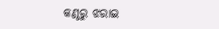କଣ୍ଠରୁ ଝରାଇ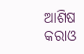ଆଶିଷ
କରାଓ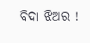ବିଦା ଝିଅର !